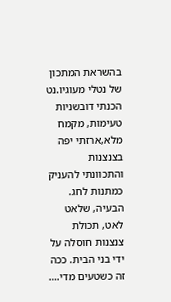בהשראת המתכון של נטלי מעוגיו.נט הכנתי דובשניות טעימות, מקמח מלא,ארזתי יפה בצנצנות והתכוונתי להעניק כמתנות לחג. הבעיה, שלאט לאט, תכולת צנצנות חוסלה על ידי בני הבית. ככה זה כשטעים מדי.…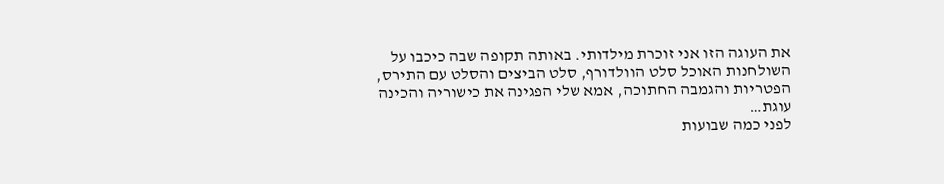את העוגה הזו אני זוכרת מילדותי. באותה תקופה שבה כיכבו על השולחנות האוכל סלט הוולדורף, סלט הביצים והסלט עם התירס, הפטריות והגמבה החתוכה, אמא שלי הפגינה את כישוריה והכינה עוגת…
לפני כמה שבועות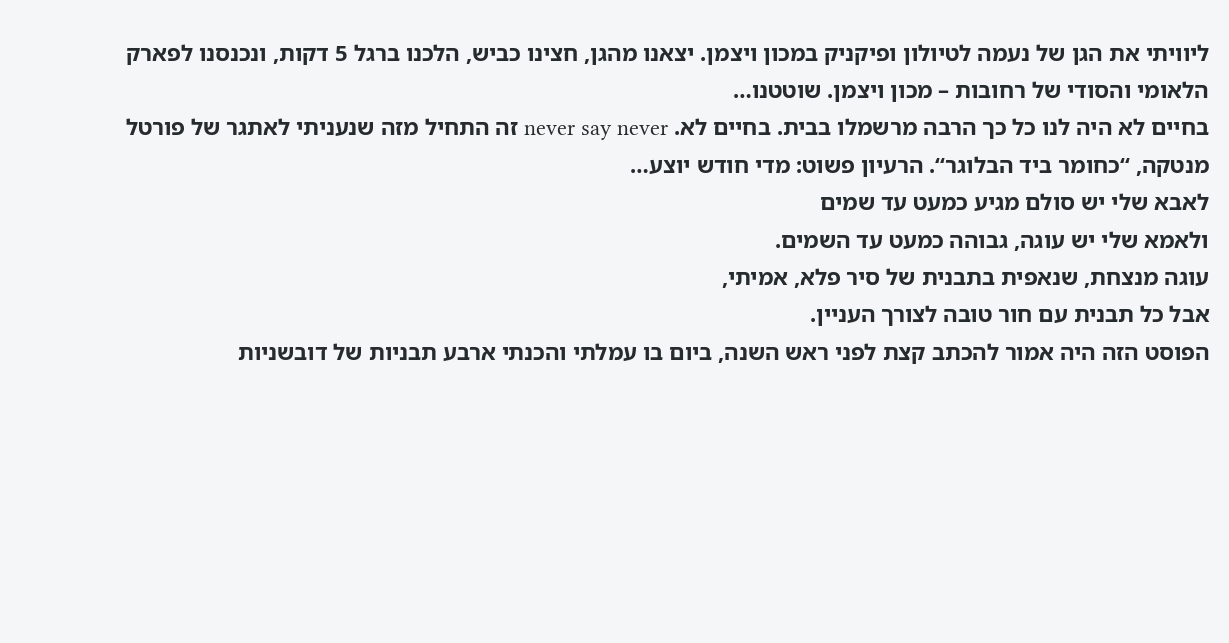ליוויתי את הגן של נעמה לטיולון ופיקניק במכון ויצמן. יצאנו מהגן, חצינו כביש, הלכנו ברגל 5 דקות, ונכנסנו לפארק הלאומי והסודי של רחובות – מכון ויצמן. שוטטנו…
בחיים לא היה לנו כל כך הרבה מרשמלו בבית. בחיים לא. never say never זה התחיל מזה שנעניתי לאתגר של פורטל מנטקה, “כחומר ביד הבלוגר“. הרעיון פשוט: מדי חודש יוצע…
לאבא שלי יש סולם מגיע כמעט עד שמים
ולאמא שלי יש עוגה, גבוהה כמעט עד השמים.
עוגה מנצחת, שנאפית בתבנית של סיר פלא, אמיתי,
אבל כל תבנית עם חור טובה לצורך העניין.
הפוסט הזה היה אמור להכתב קצת לפני ראש השנה, ביום בו עמלתי והכנתי ארבע תבניות של דובשניות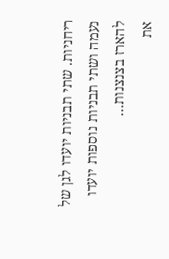ריחניות. שתי תבניות יועדו לגן של נעמה ושתי תבניות נוספות יועדו להארז בצנצנות…
את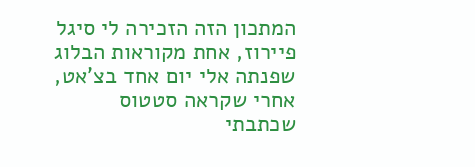המתכון הזה הזכירה לי סיגל פיירוז, אחת מקוראות הבלוג שפנתה אלי יום אחד בצ’אט, אחרי שקראה סטטוס שכתבתי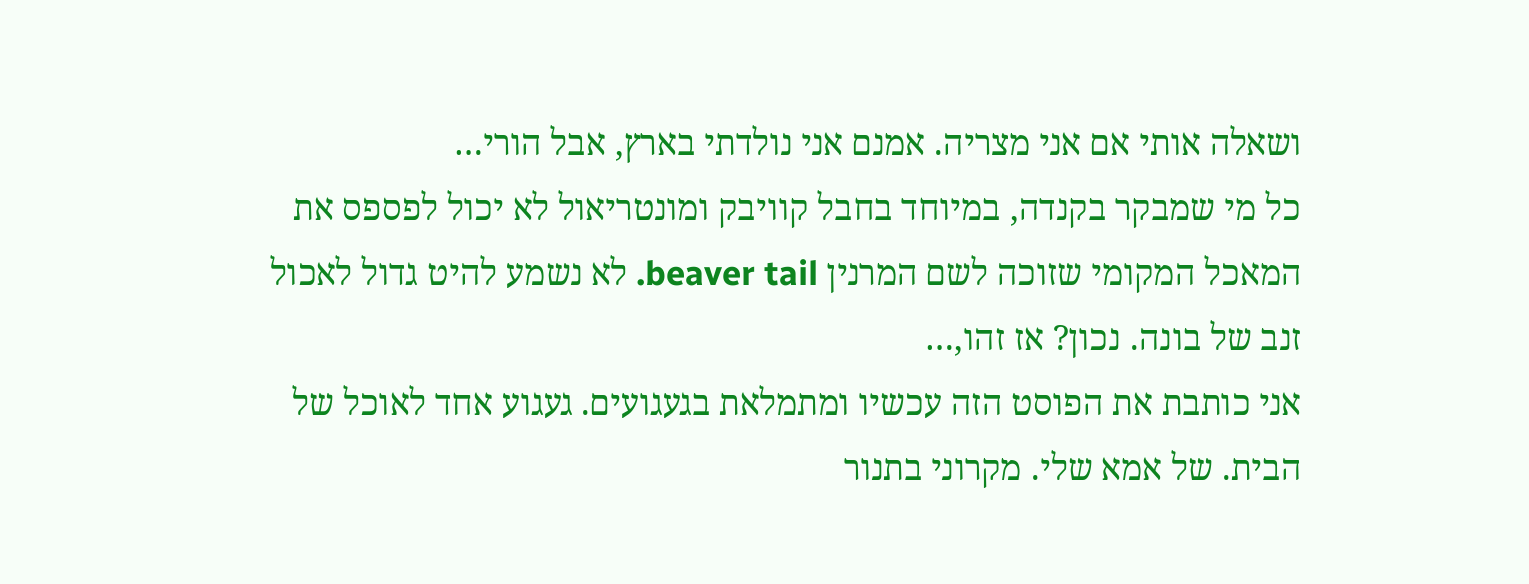ושאלה אותי אם אני מצריה. אמנם אני נולדתי בארץ, אבל הורי…
כל מי שמבקר בקנדה, במיוחד בחבל קוויבק ומונטריאול לא יכול לפספס את המאכל המקומי שזוכה לשם המרנין beaver tail. לא נשמע להיט גדול לאכול זנב של בונה. נכון? אז זהו,…
אני כותבת את הפוסט הזה עכשיו ומתמלאת בגעגועים. געגוע אחד לאוכל של הבית. של אמא שלי. מקרוני בתנור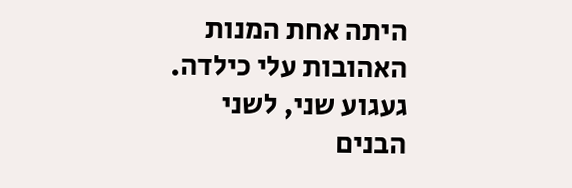היתה אחת המנות האהובות עלי כילדה. געגוע שני, לשני הבנים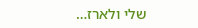שלי ולארז…